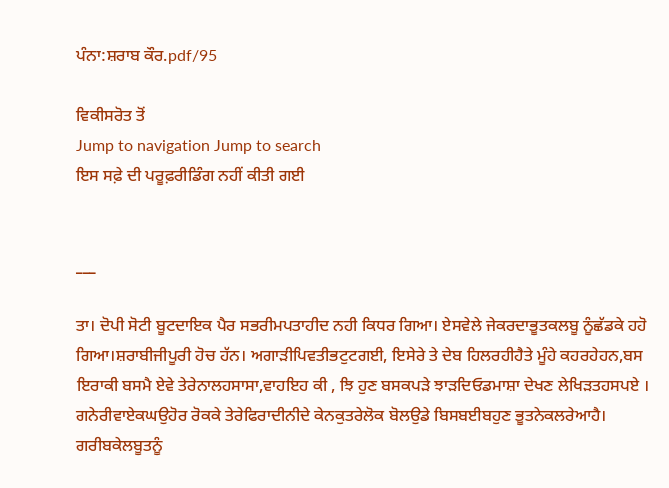ਪੰਨਾ:ਸ਼ਰਾਬ ਕੌਰ.pdf/95

ਵਿਕੀਸਰੋਤ ਤੋਂ
Jump to navigation Jump to search
ਇਸ ਸਫ਼ੇ ਦੀ ਪਰੂਫ਼ਰੀਡਿੰਗ ਨਹੀਂ ਕੀਤੀ ਗਈ


___

ਤਾ। ਦੋਪੀ ਸੋਟੀ ਬੂਟਦਾਇਕ ਪੈਰ ਸਭਰੀਮਪਤਾਹੀਦ ਨਹੀ ਕਿਧਰ ਗਿਆ। ਏਸਵੇਲੇ ਜੇਕਰਦਾਭੂਤਕਲਬੂ ਨੂੰਛੱਡਕੇ ਹਹੋ ਗਿਆ।ਸ਼ਰਾਬੀਜੀਪੂਰੀ ਹੋਚ ਹੱਨ। ਅਗਾੜੀਪਿਵਤੀਭਟੁਟਗਈ, ਇਸੇਰੇ ਤੇ ਦੇਬ ਹਿਲਰਹੀਹੈਤੇ ਮੂੰਹੇ ਕਹਰਹੇਹਨ,ਬਸ ਇਰਾਕੀ ਬਸਮੈ ਏਵੇ ਤੇਰੇਨਾਲਹਸਾਸਾ,ਵਾਹਇਹ ਕੀ , ਝਿ ਹੁਣ ਬਸਕਪੜੇ ਝਾੜਦਿਓਡਮਾਸ਼ਾ ਦੇਖਣ ਲੇਖਿੜਤਹਸਪਏ । ਗਨੇਰੀਵਾਏਕਘਉਹੋਰ ਰੋਕਕੇ ਤੇਰੇਫਿਰਾਦੀਨੀਦੇ ਕੇਨਕੁਤਰੇਲੋਕ ਬੋਲਉਡੇ ਬਿਸਬਈਬਹੁਣ ਭੂਤਨੇਕਲਰੇਆਹੈ। ਗਰੀਬਕੇਲਬੂਤਨੂੰ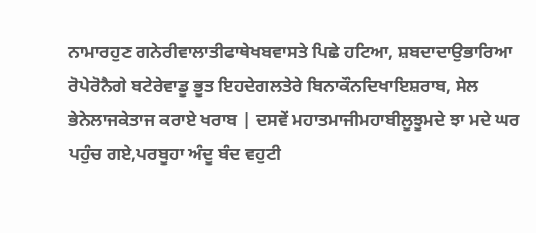ਨਾਮਾਰਹੁਣ ਗਨੇਰੀਵਾਲਾਤੀਫਾਥੇਖਬਵਾਸਤੇ ਪਿਛੇ ਹਟਿਆ, ਸ਼ਬਦਾਦਾਉਭਾਰਿਆ ਰੋਪੇਰੋਨੈਗੇ ਬਟੇਰੇਵਾਡੂ ਭੂਤ ਇਹਦੇਗਲਤੇਰੇ ਬਿਨਾਕੌਨਦਿਖਾਇਸ਼ਰਾਬ, ਸੇਲ ਭੇਨੇਲਾਜਕੇਤਾਜ ਕਰਾਏ ਖਰਾਬ | ਦਸਵੇਂ ਮਹਾਤਮਾਜੀਮਹਾਬੀਲੂਝੂਮਦੇ ਝਾ ਮਦੇ ਘਰ ਪਹੁੰਚ ਗਏ,ਪਰਬੂਹਾ ਅੰਦੂ ਬੰਦ ਵਹੁਟੀ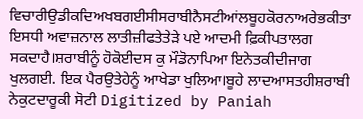ਵਿਚਾਰੀਉਡੀਕਦਿਅਖਬਗਈਸੀਸਰਾਬੀਨੈਸਟੀਆਂਲਬੂਹਕੋਰਨਾਅਰੇਭਕੀਤਾ ਇਸਧੀ ਅਵਾਜ਼ਨਾਲ ਲਾਤੀਜ਼ੀਫਤੇਤੇੜੇ ਪਏ ਆਦਮੀ ਫ਼ਿਕੀਪਤਾਲਗ ਸਕਦਾਹੈ।ਸ਼ਰਾਬੀਨੂੰ ਹੋਕੋਈਦਸ ਕੁ ਮੌਡੋਨਾਪਿਆ ਇਨੇਤਕੀਦੀਜਾਗ ਖੁਲਗਈ. ਇਕ ਪੈਰਉਤੇਹੇਨੂੰ ਆਖੇਡਾ ਖੁਲਿਆ।ਬੂਹੇ ਲਾਦਆਸਤਹੀਸ਼ਰਾਬੀ ਨੇਕੁਟਦਾਰੂਕੀ ਸੋਟੀ Digitized by Paniah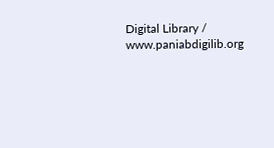Digital Library / www.paniabdigilib.org